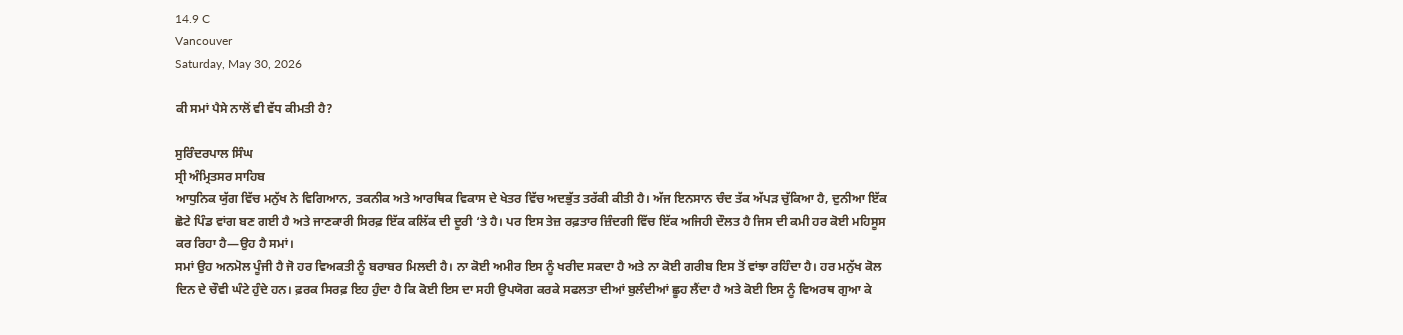14.9 C
Vancouver
Saturday, May 30, 2026

ਕੀ ਸਮਾਂ ਪੈਸੇ ਨਾਲੋਂ ਵੀ ਵੱਧ ਕੀਮਤੀ ਹੈ?

ਸੁਰਿੰਦਰਪਾਲ ਸਿੰਘ
ਸ੍ਰੀ ਅੰਮ੍ਰਿਤਸਰ ਸਾਹਿਬ
ਆਧੁਨਿਕ ਯੁੱਗ ਵਿੱਚ ਮਨੁੱਖ ਨੇ ਵਿਗਿਆਨ, ਤਕਨੀਕ ਅਤੇ ਆਰਥਿਕ ਵਿਕਾਸ ਦੇ ਖੇਤਰ ਵਿੱਚ ਅਦਭੁੱਤ ਤਰੱਕੀ ਕੀਤੀ ਹੈ। ਅੱਜ ਇਨਸਾਨ ਚੰਦ ਤੱਕ ਅੱਪੜ ਚੁੱਕਿਆ ਹੈ, ਦੁਨੀਆ ਇੱਕ ਛੋਟੇ ਪਿੰਡ ਵਾਂਗ ਬਣ ਗਈ ਹੈ ਅਤੇ ਜਾਣਕਾਰੀ ਸਿਰਫ਼ ਇੱਕ ਕਲਿੱਕ ਦੀ ਦੂਰੀ ‘ਤੇ ਹੈ। ਪਰ ਇਸ ਤੇਜ਼ ਰਫ਼ਤਾਰ ਜ਼ਿੰਦਗੀ ਵਿੱਚ ਇੱਕ ਅਜਿਹੀ ਦੌਲਤ ਹੈ ਜਿਸ ਦੀ ਕਮੀ ਹਰ ਕੋਈ ਮਹਿਸੂਸ ਕਰ ਰਿਹਾ ਹੈ—ਉਹ ਹੈ ਸਮਾਂ।
ਸਮਾਂ ਉਹ ਅਨਮੋਲ ਪੂੰਜੀ ਹੈ ਜੋ ਹਰ ਵਿਅਕਤੀ ਨੂੰ ਬਰਾਬਰ ਮਿਲਦੀ ਹੈ। ਨਾ ਕੋਈ ਅਮੀਰ ਇਸ ਨੂੰ ਖਰੀਦ ਸਕਦਾ ਹੈ ਅਤੇ ਨਾ ਕੋਈ ਗਰੀਬ ਇਸ ਤੋਂ ਵਾਂਝਾ ਰਹਿੰਦਾ ਹੈ। ਹਰ ਮਨੁੱਖ ਕੋਲ ਦਿਨ ਦੇ ਚੌਵੀ ਘੰਟੇ ਹੁੰਦੇ ਹਨ। ਫ਼ਰਕ ਸਿਰਫ਼ ਇਹ ਹੁੰਦਾ ਹੈ ਕਿ ਕੋਈ ਇਸ ਦਾ ਸਹੀ ਉਪਯੋਗ ਕਰਕੇ ਸਫਲਤਾ ਦੀਆਂ ਬੁਲੰਦੀਆਂ ਛੂਹ ਲੈਂਦਾ ਹੈ ਅਤੇ ਕੋਈ ਇਸ ਨੂੰ ਵਿਅਰਥ ਗੁਆ ਕੇ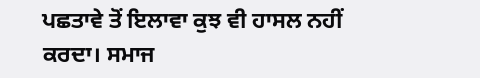ਪਛਤਾਵੇ ਤੋਂ ਇਲਾਵਾ ਕੁਝ ਵੀ ਹਾਸਲ ਨਹੀਂ ਕਰਦਾ। ਸਮਾਜ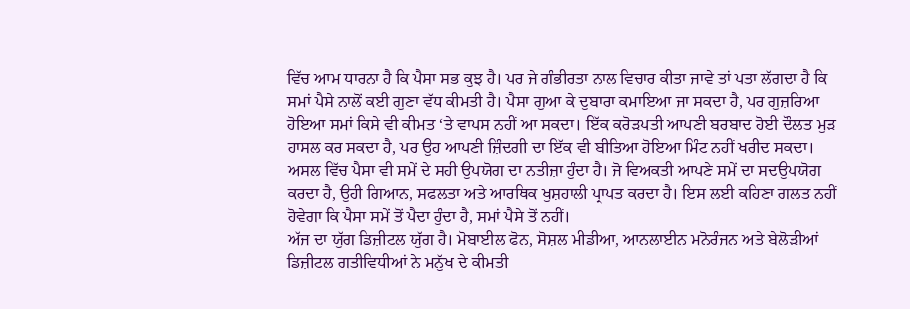ਵਿੱਚ ਆਮ ਧਾਰਨਾ ਹੈ ਕਿ ਪੈਸਾ ਸਭ ਕੁਝ ਹੈ। ਪਰ ਜੇ ਗੰਭੀਰਤਾ ਨਾਲ ਵਿਚਾਰ ਕੀਤਾ ਜਾਵੇ ਤਾਂ ਪਤਾ ਲੱਗਦਾ ਹੈ ਕਿ ਸਮਾਂ ਪੈਸੇ ਨਾਲੋਂ ਕਈ ਗੁਣਾ ਵੱਧ ਕੀਮਤੀ ਹੈ। ਪੈਸਾ ਗੁਆ ਕੇ ਦੁਬਾਰਾ ਕਮਾਇਆ ਜਾ ਸਕਦਾ ਹੈ, ਪਰ ਗੁਜ਼ਰਿਆ ਹੋਇਆ ਸਮਾਂ ਕਿਸੇ ਵੀ ਕੀਮਤ ‘ਤੇ ਵਾਪਸ ਨਹੀਂ ਆ ਸਕਦਾ। ਇੱਕ ਕਰੋੜਪਤੀ ਆਪਣੀ ਬਰਬਾਦ ਹੋਈ ਦੌਲਤ ਮੁੜ ਹਾਸਲ ਕਰ ਸਕਦਾ ਹੈ, ਪਰ ਉਹ ਆਪਣੀ ਜ਼ਿੰਦਗੀ ਦਾ ਇੱਕ ਵੀ ਬੀਤਿਆ ਹੋਇਆ ਮਿੰਟ ਨਹੀਂ ਖਰੀਦ ਸਕਦਾ।
ਅਸਲ ਵਿੱਚ ਪੈਸਾ ਵੀ ਸਮੇਂ ਦੇ ਸਹੀ ਉਪਯੋਗ ਦਾ ਨਤੀਜ਼ਾ ਹੁੰਦਾ ਹੈ। ਜੋ ਵਿਅਕਤੀ ਆਪਣੇ ਸਮੇਂ ਦਾ ਸਦਉਪਯੋਗ ਕਰਦਾ ਹੈ, ਉਹੀ ਗਿਆਨ, ਸਫਲਤਾ ਅਤੇ ਆਰਥਿਕ ਖੁਸ਼ਹਾਲੀ ਪ੍ਰਾਪਤ ਕਰਦਾ ਹੈ। ਇਸ ਲਈ ਕਹਿਣਾ ਗਲਤ ਨਹੀਂ ਹੋਵੇਗਾ ਕਿ ਪੈਸਾ ਸਮੇਂ ਤੋਂ ਪੈਦਾ ਹੁੰਦਾ ਹੈ, ਸਮਾਂ ਪੈਸੇ ਤੋਂ ਨਹੀਂ।
ਅੱਜ ਦਾ ਯੁੱਗ ਡਿਜ਼ੀਟਲ ਯੁੱਗ ਹੈ। ਮੋਬਾਈਲ ਫੋਨ, ਸੋਸ਼ਲ ਮੀਡੀਆ, ਆਨਲਾਈਨ ਮਨੋਰੰਜਨ ਅਤੇ ਬੇਲੋੜੀਆਂ ਡਿਜ਼ੀਟਲ ਗਤੀਵਿਧੀਆਂ ਨੇ ਮਨੁੱਖ ਦੇ ਕੀਮਤੀ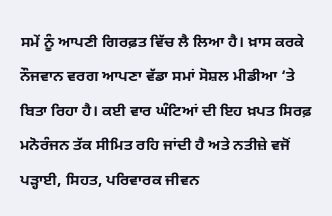ਸਮੇਂ ਨੂੰ ਆਪਣੀ ਗਿਰਫ਼ਤ ਵਿੱਚ ਲੈ ਲਿਆ ਹੈ। ਖ਼ਾਸ ਕਰਕੇ ਨੌਜਵਾਨ ਵਰਗ ਆਪਣਾ ਵੱਡਾ ਸਮਾਂ ਸੋਸ਼ਲ ਮੀਡੀਆ ‘ਤੇ ਬਿਤਾ ਰਿਹਾ ਹੈ। ਕਈ ਵਾਰ ਘੰਟਿਆਂ ਦੀ ਇਹ ਖ਼ਪਤ ਸਿਰਫ਼ ਮਨੋਰੰਜਨ ਤੱਕ ਸੀਮਿਤ ਰਹਿ ਜਾਂਦੀ ਹੈ ਅਤੇ ਨਤੀਜ਼ੇ ਵਜੋਂ ਪੜ੍ਹਾਈ, ਸਿਹਤ, ਪਰਿਵਾਰਕ ਜੀਵਨ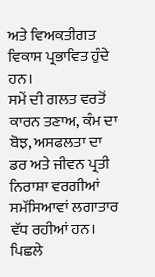ਅਤੇ ਵਿਅਕਤੀਗਤ ਵਿਕਾਸ ਪ੍ਰਭਾਵਿਤ ਹੁੰਦੇ ਹਨ।
ਸਮੇਂ ਦੀ ਗਲਤ ਵਰਤੋਂ ਕਾਰਨ ਤਣਾਅ, ਕੰਮ ਦਾ ਬੋਝ, ਅਸਫਲਤਾ ਦਾ ਡਰ ਅਤੇ ਜੀਵਨ ਪ੍ਰਤੀ ਨਿਰਾਸ਼ਾ ਵਰਗੀਆਂ ਸਮੱਸਿਆਵਾਂ ਲਗਾਤਾਰ ਵੱਧ ਰਹੀਆਂ ਹਨ। ਪਿਛਲੇ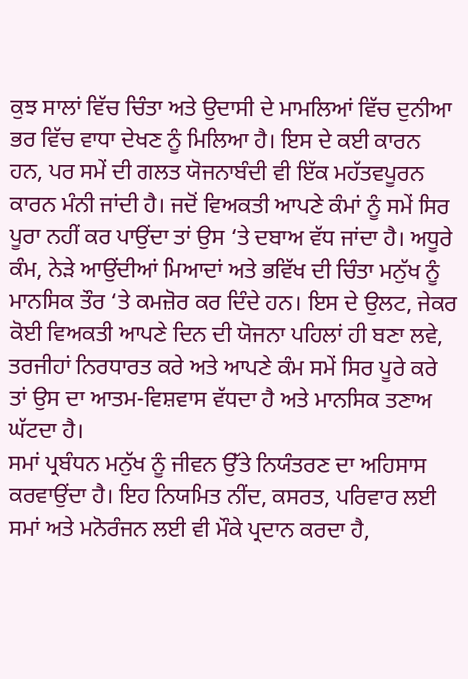ਕੁਝ ਸਾਲਾਂ ਵਿੱਚ ਚਿੰਤਾ ਅਤੇ ਉਦਾਸੀ ਦੇ ਮਾਮਲਿਆਂ ਵਿੱਚ ਦੁਨੀਆ ਭਰ ਵਿੱਚ ਵਾਧਾ ਦੇਖਣ ਨੂੰ ਮਿਲਿਆ ਹੈ। ਇਸ ਦੇ ਕਈ ਕਾਰਨ ਹਨ, ਪਰ ਸਮੇਂ ਦੀ ਗਲਤ ਯੋਜਨਾਬੰਦੀ ਵੀ ਇੱਕ ਮਹੱਤਵਪੂਰਨ ਕਾਰਨ ਮੰਨੀ ਜਾਂਦੀ ਹੈ। ਜਦੋਂ ਵਿਅਕਤੀ ਆਪਣੇ ਕੰਮਾਂ ਨੂੰ ਸਮੇਂ ਸਿਰ ਪੂਰਾ ਨਹੀਂ ਕਰ ਪਾਉਂਦਾ ਤਾਂ ਉਸ ‘ਤੇ ਦਬਾਅ ਵੱਧ ਜਾਂਦਾ ਹੈ। ਅਧੂਰੇ ਕੰਮ, ਨੇੜੇ ਆਉਂਦੀਆਂ ਮਿਆਦਾਂ ਅਤੇ ਭਵਿੱਖ ਦੀ ਚਿੰਤਾ ਮਨੁੱਖ ਨੂੰ ਮਾਨਸਿਕ ਤੌਰ ‘ਤੇ ਕਮਜ਼ੋਰ ਕਰ ਦਿੰਦੇ ਹਨ। ਇਸ ਦੇ ਉਲਟ, ਜੇਕਰ ਕੋਈ ਵਿਅਕਤੀ ਆਪਣੇ ਦਿਨ ਦੀ ਯੋਜਨਾ ਪਹਿਲਾਂ ਹੀ ਬਣਾ ਲਵੇ, ਤਰਜੀਹਾਂ ਨਿਰਧਾਰਤ ਕਰੇ ਅਤੇ ਆਪਣੇ ਕੰਮ ਸਮੇਂ ਸਿਰ ਪੂਰੇ ਕਰੇ ਤਾਂ ਉਸ ਦਾ ਆਤਮ-ਵਿਸ਼ਵਾਸ ਵੱਧਦਾ ਹੈ ਅਤੇ ਮਾਨਸਿਕ ਤਣਾਅ ਘੱਟਦਾ ਹੈ।
ਸਮਾਂ ਪ੍ਰਬੰਧਨ ਮਨੁੱਖ ਨੂੰ ਜੀਵਨ ਉੱਤੇ ਨਿਯੰਤਰਣ ਦਾ ਅਹਿਸਾਸ ਕਰਵਾਉਂਦਾ ਹੈ। ਇਹ ਨਿਯਮਿਤ ਨੀਂਦ, ਕਸਰਤ, ਪਰਿਵਾਰ ਲਈ ਸਮਾਂ ਅਤੇ ਮਨੋਰੰਜਨ ਲਈ ਵੀ ਮੌਕੇ ਪ੍ਰਦਾਨ ਕਰਦਾ ਹੈ,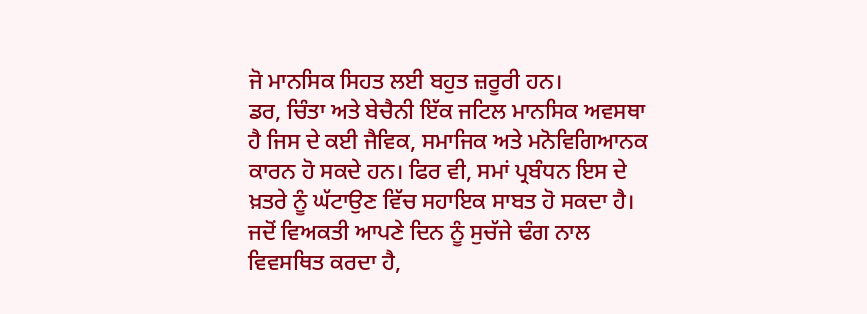ਜੋ ਮਾਨਸਿਕ ਸਿਹਤ ਲਈ ਬਹੁਤ ਜ਼ਰੂਰੀ ਹਨ।
ਡਰ, ਚਿੰਤਾ ਅਤੇ ਬੇਚੈਨੀ ਇੱਕ ਜਟਿਲ ਮਾਨਸਿਕ ਅਵਸਥਾ ਹੈ ਜਿਸ ਦੇ ਕਈ ਜੈਵਿਕ, ਸਮਾਜਿਕ ਅਤੇ ਮਨੋਵਿਗਿਆਨਕ ਕਾਰਨ ਹੋ ਸਕਦੇ ਹਨ। ਫਿਰ ਵੀ, ਸਮਾਂ ਪ੍ਰਬੰਧਨ ਇਸ ਦੇ ਖ਼ਤਰੇ ਨੂੰ ਘੱਟਾਉਣ ਵਿੱਚ ਸਹਾਇਕ ਸਾਬਤ ਹੋ ਸਕਦਾ ਹੈ।
ਜਦੋਂ ਵਿਅਕਤੀ ਆਪਣੇ ਦਿਨ ਨੂੰ ਸੁਚੱਜੇ ਢੰਗ ਨਾਲ ਵਿਵਸਥਿਤ ਕਰਦਾ ਹੈ,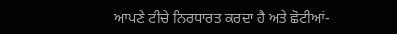ਆਪਣੇ ਟੀਚੇ ਨਿਰਧਾਰਤ ਕਰਦਾ ਹੈ ਅਤੇ ਛੋਟੀਆਂ-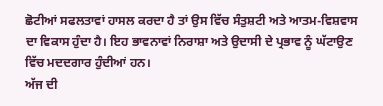ਛੋਟੀਆਂ ਸਫਲਤਾਵਾਂ ਹਾਸਲ ਕਰਦਾ ਹੈ ਤਾਂ ਉਸ ਵਿੱਚ ਸੰਤੁਸ਼ਟੀ ਅਤੇ ਆਤਮ-ਵਿਸ਼ਵਾਸ ਦਾ ਵਿਕਾਸ ਹੁੰਦਾ ਹੈ। ਇਹ ਭਾਵਨਾਵਾਂ ਨਿਰਾਸ਼ਾ ਅਤੇ ਉਦਾਸੀ ਦੇ ਪ੍ਰਭਾਵ ਨੂੰ ਘੱਟਾਉਣ ਵਿੱਚ ਮਦਦਗਾਰ ਹੁੰਦੀਆਂ ਹਨ।
ਅੱਜ ਦੀ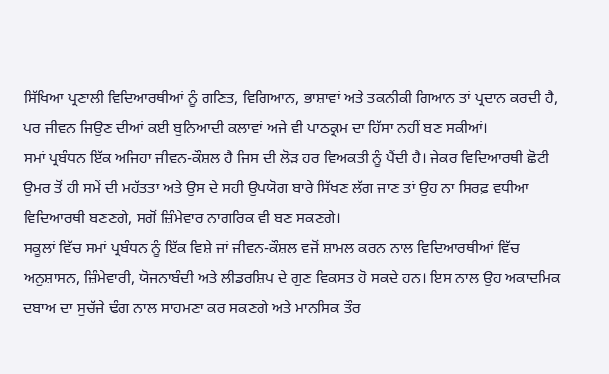ਸਿੱਖਿਆ ਪ੍ਰਣਾਲੀ ਵਿਦਿਆਰਥੀਆਂ ਨੂੰ ਗਣਿਤ, ਵਿਗਿਆਨ, ਭਾਸ਼ਾਵਾਂ ਅਤੇ ਤਕਨੀਕੀ ਗਿਆਨ ਤਾਂ ਪ੍ਰਦਾਨ ਕਰਦੀ ਹੈ, ਪਰ ਜੀਵਨ ਜਿਉਣ ਦੀਆਂ ਕਈ ਬੁਨਿਆਦੀ ਕਲਾਵਾਂ ਅਜੇ ਵੀ ਪਾਠਕ੍ਰਮ ਦਾ ਹਿੱਸਾ ਨਹੀਂ ਬਣ ਸਕੀਆਂ।
ਸਮਾਂ ਪ੍ਰਬੰਧਨ ਇੱਕ ਅਜਿਹਾ ਜੀਵਨ-ਕੌਸ਼ਲ ਹੈ ਜਿਸ ਦੀ ਲੋੜ ਹਰ ਵਿਅਕਤੀ ਨੂੰ ਪੈਂਦੀ ਹੈ। ਜੇਕਰ ਵਿਦਿਆਰਥੀ ਛੋਟੀ ਉਮਰ ਤੋਂ ਹੀ ਸਮੇਂ ਦੀ ਮਹੱਤਤਾ ਅਤੇ ਉਸ ਦੇ ਸਹੀ ਉਪਯੋਗ ਬਾਰੇ ਸਿੱਖਣ ਲੱਗ ਜਾਣ ਤਾਂ ਉਹ ਨਾ ਸਿਰਫ਼ ਵਧੀਆ ਵਿਦਿਆਰਥੀ ਬਣਣਗੇ, ਸਗੋਂ ਜ਼ਿੰਮੇਵਾਰ ਨਾਗਰਿਕ ਵੀ ਬਣ ਸਕਣਗੇ।
ਸਕੂਲਾਂ ਵਿੱਚ ਸਮਾਂ ਪ੍ਰਬੰਧਨ ਨੂੰ ਇੱਕ ਵਿਸ਼ੇ ਜਾਂ ਜੀਵਨ-ਕੌਸ਼ਲ ਵਜੋਂ ਸ਼ਾਮਲ ਕਰਨ ਨਾਲ ਵਿਦਿਆਰਥੀਆਂ ਵਿੱਚ ਅਨੁਸ਼ਾਸਨ, ਜ਼ਿੰਮੇਵਾਰੀ, ਯੋਜਨਾਬੰਦੀ ਅਤੇ ਲੀਡਰਸ਼ਿਪ ਦੇ ਗੁਣ ਵਿਕਸਤ ਹੋ ਸਕਦੇ ਹਨ। ਇਸ ਨਾਲ ਉਹ ਅਕਾਦਮਿਕ ਦਬਾਅ ਦਾ ਸੁਚੱਜੇ ਢੰਗ ਨਾਲ ਸਾਹਮਣਾ ਕਰ ਸਕਣਗੇ ਅਤੇ ਮਾਨਸਿਕ ਤੌਰ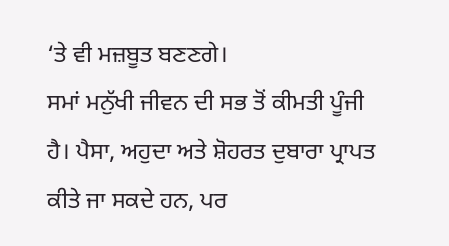‘ਤੇ ਵੀ ਮਜ਼ਬੂਤ ਬਣਣਗੇ।
ਸਮਾਂ ਮਨੁੱਖੀ ਜੀਵਨ ਦੀ ਸਭ ਤੋਂ ਕੀਮਤੀ ਪੂੰਜੀ ਹੈ। ਪੈਸਾ, ਅਹੁਦਾ ਅਤੇ ਸ਼ੋਹਰਤ ਦੁਬਾਰਾ ਪ੍ਰਾਪਤ ਕੀਤੇ ਜਾ ਸਕਦੇ ਹਨ, ਪਰ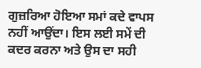ਗੁਜ਼ਰਿਆ ਹੋਇਆ ਸਮਾਂ ਕਦੇ ਵਾਪਸ ਨਹੀਂ ਆਉਂਦਾ। ਇਸ ਲਈ ਸਮੇਂ ਦੀ ਕਦਰ ਕਰਨਾ ਅਤੇ ਉਸ ਦਾ ਸਹੀ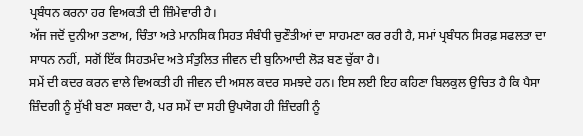ਪ੍ਰਬੰਧਨ ਕਰਨਾ ਹਰ ਵਿਅਕਤੀ ਦੀ ਜ਼ਿੰਮੇਵਾਰੀ ਹੈ।
ਅੱਜ ਜਦੋਂ ਦੁਨੀਆ ਤਣਾਅ, ਚਿੰਤਾ ਅਤੇ ਮਾਨਸਿਕ ਸਿਹਤ ਸੰਬੰਧੀ ਚੁਣੌਤੀਆਂ ਦਾ ਸਾਹਮਣਾ ਕਰ ਰਹੀ ਹੈ, ਸਮਾਂ ਪ੍ਰਬੰਧਨ ਸਿਰਫ਼ ਸਫਲਤਾ ਦਾ ਸਾਧਨ ਨਹੀਂ, ਸਗੋਂ ਇੱਕ ਸਿਹਤਮੰਦ ਅਤੇ ਸੰਤੁਲਿਤ ਜੀਵਨ ਦੀ ਬੁਨਿਆਦੀ ਲੋੜ ਬਣ ਚੁੱਕਾ ਹੈ।
ਸਮੇਂ ਦੀ ਕਦਰ ਕਰਨ ਵਾਲੇ ਵਿਅਕਤੀ ਹੀ ਜੀਵਨ ਦੀ ਅਸਲ ਕਦਰ ਸਮਝਦੇ ਹਨ। ਇਸ ਲਈ ਇਹ ਕਹਿਣਾ ਬਿਲਕੁਲ ਉਚਿਤ ਹੈ ਕਿ ਪੈਸਾ ਜ਼ਿੰਦਗੀ ਨੂੰ ਸੁੱਖੀ ਬਣਾ ਸਕਦਾ ਹੈ, ਪਰ ਸਮੇਂ ਦਾ ਸਹੀ ਉਪਯੋਗ ਹੀ ਜ਼ਿੰਦਗੀ ਨੂੰ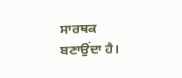ਸਾਰਥਕ ਬਣਾਉਂਦਾ ਹੈ।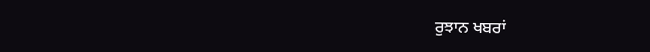ਰੁਝਾਨ ਖਬਰਾਂ